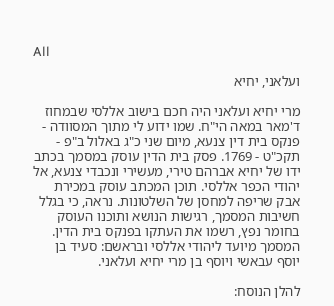All

ועלאני, יחיא

מרי יחיא ועלאני היה חכם בישוב אללסי שבמחוז ד'מאר במאה הי"ח. שמו ידוע לי מתוך המסוודה - פנקס בית דין צנעא, מיום שני כ"ג באלול ב"פ - תקכ"ט - 1769. פסק בית הדין עוסק במסמך בכתב ידו של יחיא אברהם טירי, מעשירי ונכבדי צנעא, אל יהודי הכפר אללסי. תוכן המכתב עוסק במכירת אבק שריפה למחסן של השלטונות. נראה, כי בגלל חשיבות המסמך, רגישות הנושא ותוכנו העוסק בחומר נפץ, רשמו את העתקו בפנקס בית הדין. המסמך מיועד ליהודי אללסי ובראשם: סעיד בן יוסף עבאשי ויוסף בן מרי יחיא ועלאני.

להלן הנוסח: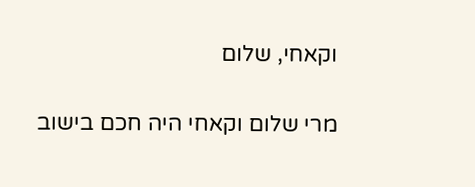וקאחי, שלום

מרי שלום וקאחי היה חכם בישוב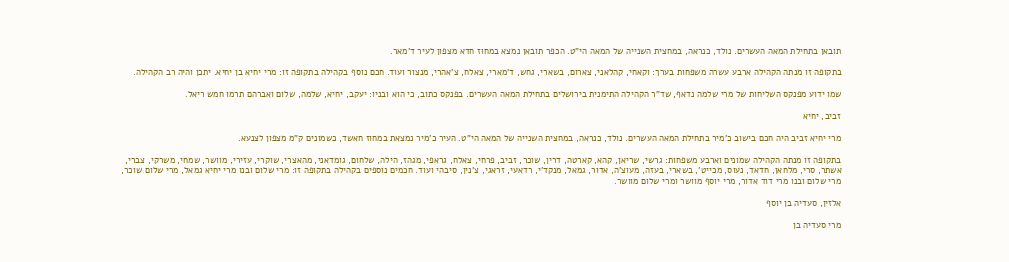תובאן בתחילת המאה העשרים. נולד, כנראה, במחצית השנייה של המאה הי"ט. הכפר תובאן נמצא במחוז חדא מצפון לעיר ד'מאר.

בתקופה זו מנתה הקהילה ארבע עשרה משפחות בערך: וקאחי, קהלאני, צארום, בשארי, גחש, ד'מארי, צאלח, צ'אהרי, מנצור ועוד. חכם נוסף בקהילה בתקופה זו: מרי יחיא בן יחיא. יתכן והיה רב הקהילה.

שמו ידוע מפנקס השליחות של מרי שלמה נדאף, שד"ר הקהילה התימנית בירושלים בתחילת המאה העשרים. בפנקס כתוב, כי הוא ובניו: יעקב, יחיא, שלמה, שלום ואברהם תרמו חמש ריאל.

זביב, יחיא

מרי יחיא זביב היה חכם בישוב כ'מיר בתחילת המאה העשרים. נולד, כנראה, במחצית השנייה של המאה הי"ט. העיר כ'מיר נמצאת במחוז חאשד, כשמונים ק"מ מצפון לצנעא.

בתקופה זו מנתה הקהילה שמונים וארבע משפחות: גרשי, שריאן, קהא, קארטה, דרין, שוכר, זביב, פרחי, צאלח, גראפי, מגהז, הילה, שלחום, גומדאני, מהאצרי, שוקרי, עזירי, מוושר, שמחי, משרקי, צברי, אשתר, סרי, מלחאן, חדאד, נעוס, מכייט', בשארי, בעזה, מעוצ'ה, אדור, גמאל, מנקד'י, רדאעי, זראגי, צ'נין, סיבהי ועוד. חכמים נוספים בקהילה בתקופה זו: מרי שלום ובנו מרי יחיא גמאל, מרי שלום שוכר, מרי שלום ובנו מרי דוד אדור, מרי יוסף מוושר ומרי שלום מוושר.

אלזין, סעדיה בן יוסף

מרי סעדיה בן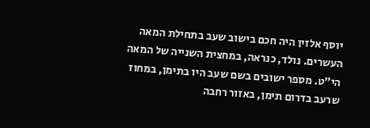יוסף אלזין היה חכם בישוב שעב בתחילת המאה העשרים. נולד, כנראה, במחצית השנייה של המאה הי"ט. מספר ישובים בשם שעב היו בתימן, במחוז שרעב בדרום תימן, באזור רחבה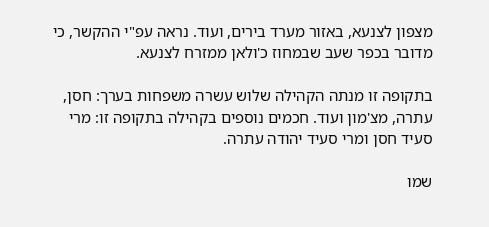מצפון לצנעא, באזור מערד בירים, ועוד. נראה עפ"י ההקשר, כי מדובר בכפר שעב שבמחוז כ'ולאן ממזרח לצנעא.

בתקופה זו מנתה הקהילה שלוש עשרה משפחות בערך: חסן, עתרה, מצ'מון ועוד. חכמים נוספים בקהילה בתקופה זו: מרי סעיד חסן ומרי סעיד יהודה עתרה.

שמו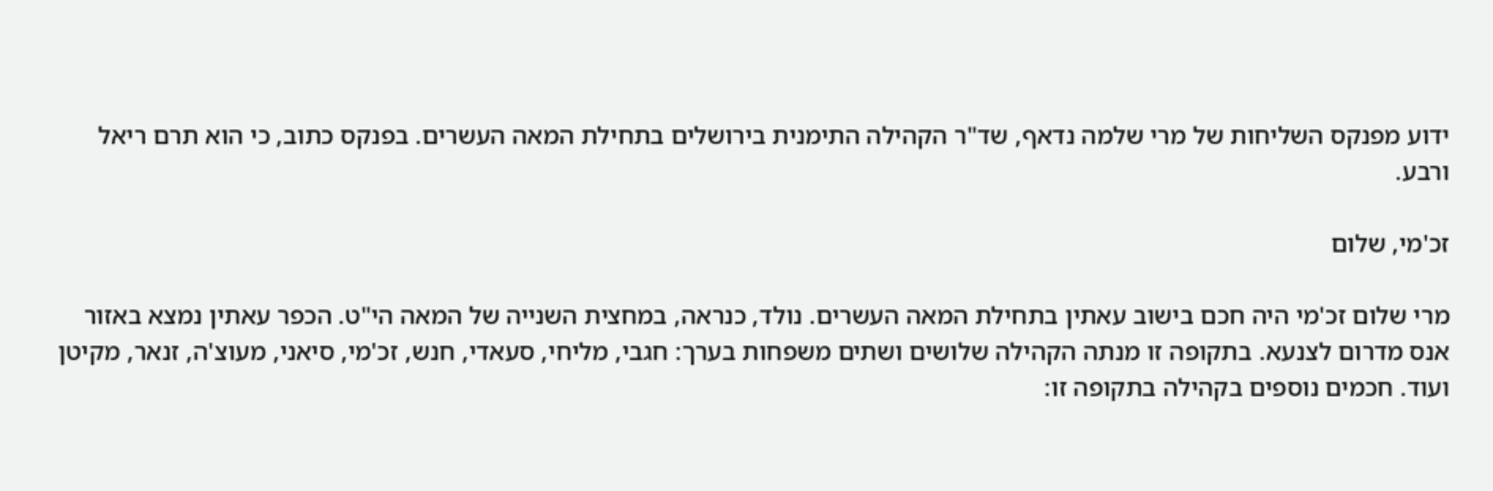ידוע מפנקס השליחות של מרי שלמה נדאף, שד"ר הקהילה התימנית בירושלים בתחילת המאה העשרים. בפנקס כתוב, כי הוא תרם ריאל ורבע.

זכ'מי, שלום

מרי שלום זכ'מי היה חכם בישוב עאתין בתחילת המאה העשרים. נולד, כנראה, במחצית השנייה של המאה הי"ט. הכפר עאתין נמצא באזור אנס מדרום לצנעא. בתקופה זו מנתה הקהילה שלושים ושתים משפחות בערך: חגבי, מליחי, סעאדי, חנש, זכ'מי, סיאני, מעוצ'ה, זנאר, מקיטן ועוד. חכמים נוספים בקהילה בתקופה זו: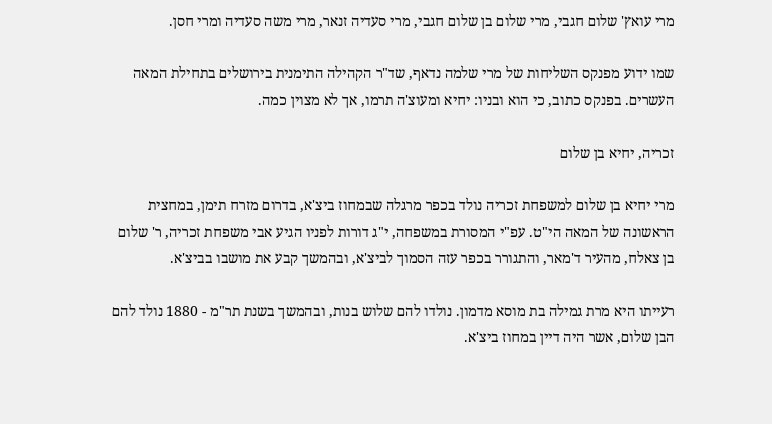מרי עואץ' שלום חגבי, מרי שלום בן שלום חגבי, מרי סעדיה זנאר, מרי משה סעדיה ומרי חסן.

שמו ידוע מפנקס השליחות של מרי שלמה נדאף, שד"ר הקהילה התימנית בירושלים בתחילת המאה העשרים. בפנקס כתוב, כי הוא ובניו: יחיא ומעוצ'ה תרמו, אך לא מצוין כמה.

זכריה, יחיא בן שלום

מרי יחיא בן שלום למשפחת זכריה נולד בכפר מרגלה שבמחוז ביצ'א, בדרום מזרח תימן, במחצית הראשונה של המאה הי"ט. עפ"י המסורת במשפחה, י"ג דורות לפניו הגיע אבי משפחת זכריה, ר' שלום בן צאלח, מהעיר ד'מאר, והתגורר בכפר עזה הסמוך לביצ'א, ובהמשך קבע את מושבו בביצ'א.

רעייתו היא מרת גמילה בת מוסא מדמון. נולדו להם שלוש בנות, ובהמשך בשנת תר"מ - 1880 נולד להם הבן שלום, אשר היה דיין במחוז ביצ'א.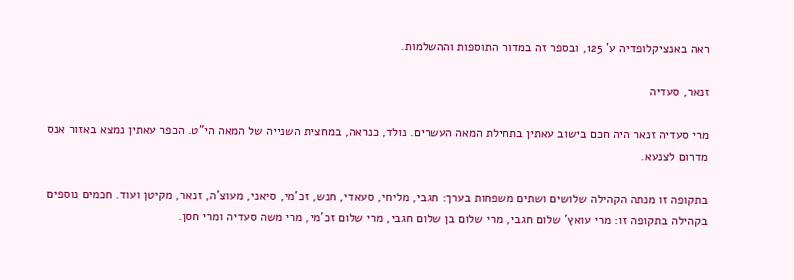ראה באנציקלופדיה ע' 125, ובספר זה במדור התוספות וההשלמות.

זנאר, סעדיה

מרי סעדיה זנאר היה חכם בישוב עאתין בתחילת המאה העשרים. נולד, כנראה, במחצית השנייה של המאה הי"ט. הכפר עאתין נמצא באזור אנס מדרום לצנעא.

בתקופה זו מנתה הקהילה שלושים ושתים משפחות בערך: חגבי, מליחי, סעאדי, חנש, זכ'מי, סיאני, מעוצ'ה, זנאר, מקיטן ועוד. חכמים נוספים בקהילה בתקופה זו: מרי עואץ' שלום חגבי, מרי שלום בן שלום חגבי, מרי שלום זכ'מי, מרי משה סעדיה ומרי חסן.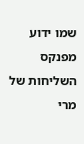שמו ידוע מפנקס השליחות של מרי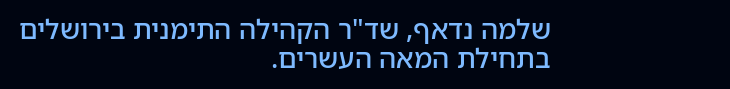שלמה נדאף, שד"ר הקהילה התימנית בירושלים בתחילת המאה העשרים.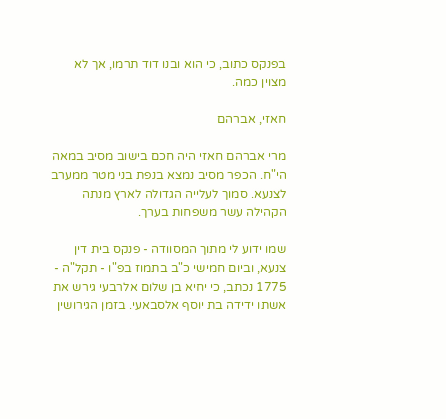בפנקס כתוב, כי הוא ובנו דוד תרמו, אך לא מצוין כמה.

חאזי, אברהם

מרי אברהם חאזי היה חכם בישוב מסיב במאה הי"ח. הכפר מסיב נמצא בנפת בני מטר ממערב לצנעא. סמוך לעלייה הגדולה לארץ מנתה הקהילה עשר משפחות בערך.

שמו ידוע לי מתוך המסוודה - פנקס בית דין צנעא, וביום חמישי כ"ב בתמוז בפ"ו - תקל"ה - 1775 נכתב, כי יחיא בן שלום אלרבעי גירש את אשתו ידידה בת יוסף אלסבאעי. בזמן הגירושין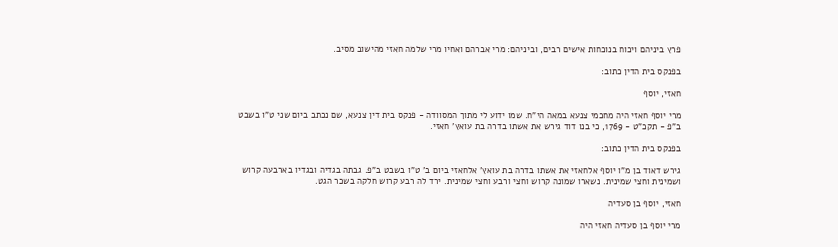פרץ ביניהם ויכוח בנוכחות אישים רבים, וביניהם: מרי אברהם ואחיו מרי שלמה חאזי מהישוב מסיב.

בפנקס בית הדין כתוב:

חאזי, יוסף

מרי יוסף חאזי היה מחכמי צנעא במאה הי"ח. שמו ידוע לי מתוך המסוודה - פנקס בית דין צנעא, שם נכתב ביום שני ט"ו בשבט ב"פ - תקכ"ט - 1769, כי בנו דוד גירש את אשתו בדרה בת עואץ' חאזי.

בפנקס בית הדין כתוב:

גירש דאוד בן מ"ו יוסף אלחאזי את אשתו בדרה בת עואץ' אלחאזי ביום ב' ט"ו בשבט ב"פ. גבתה בגדיה ובגדיו בארבעה קרוש ושמינית וחצי שמינית. נשארו שמונה קרוש וחצי ורבע וחצי שמינית. ירד לה רבע קרוש חלקה בשכר הגט.

חאזי, יוסף בן סעדיה

מרי יוסף בן סעדיה חאזי היה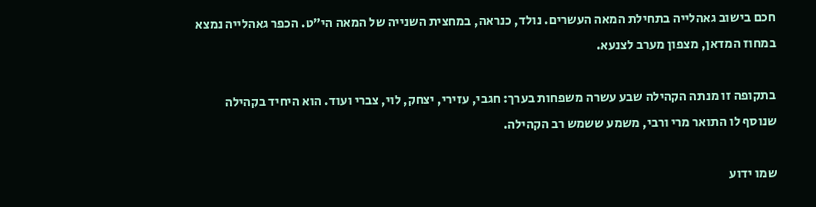חכם בישוב גאהלייה בתחילת המאה העשרים. נולד, כנראה, במחצית השנייה של המאה הי"ט. הכפר גאהלייה נמצא במחוז המדאן, מצפון מערב לצנעא.

בתקופה זו מנתה הקהילה שבע עשרה משפחות בערך: חגבי, עזירי, יצחק, לוי, צברי ועוד. הוא היחיד בקהילה שנוסף לו התואר מרי ורבי, משמע ששמש רב הקהילה.

שמו ידוע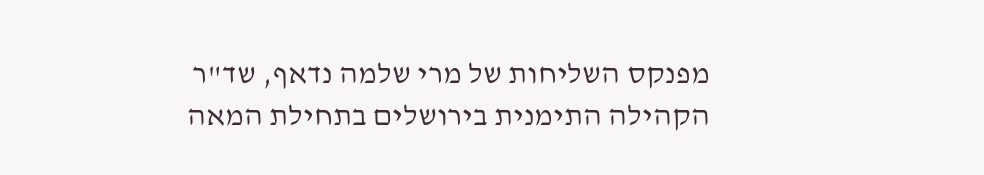מפנקס השליחות של מרי שלמה נדאף, שד"ר הקהילה התימנית בירושלים בתחילת המאה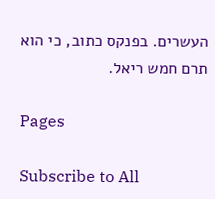העשרים. בפנקס כתוב, כי הוא תרם חמש ריאל.

Pages

Subscribe to All